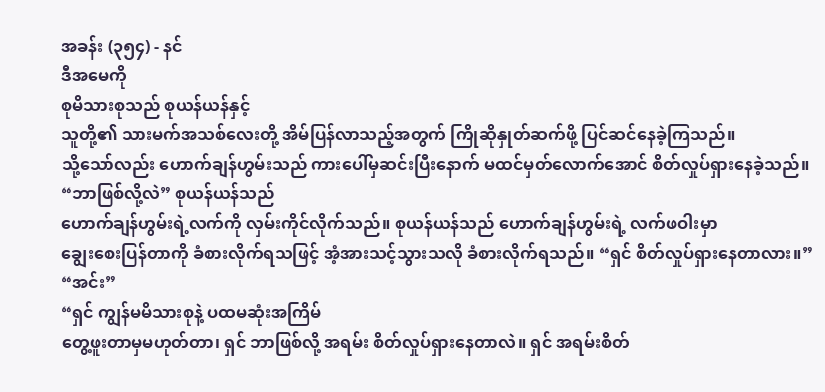အခန်း (၃၅၄) - နင်
ဒီအမေကို
စုမိသားစုသည် စုယန်ယန်နှင့်
သူတို့၏ သားမက်အသစ်လေးတို့ အိမ်ပြန်လာသည့်အတွက် ကြိုဆိုနှုတ်ဆက်ဖို့ ပြင်ဆင်နေခဲ့ကြသည်။
သို့သော်လည်း ဟောက်ချန်ဟွမ်းသည် ကားပေါ်မှဆင်းပြီးနောက် မထင်မှတ်လောက်အောင် စိတ်လှုပ်ရှားနေခဲ့သည်။
“ဘာဖြစ်လို့လဲ” စုယန်ယန်သည်
ဟောက်ချန်ဟွမ်းရဲ့လက်ကို လှမ်းကိုင်လိုက်သည်။ စုယန်ယန်သည် ဟောက်ချန်ဟွမ်းရဲ့ လက်ဖဝါးမှာ
ချွေးစေးပြန်တာကို ခံစားလိုက်ရသဖြင့် အံ့အားသင့်သွားသလို ခံစားလိုက်ရသည်။ “ရှင် စိတ်လှုပ်ရှားနေတာလား။”
“အင်း”
“ရှင် ကျွန်မမိသားစုနဲ့ ပထမဆုံးအကြိမ်
တွေ့ဖူးတာမှမဟုတ်တာ၊ ရှင် ဘာဖြစ်လို့ အရမ်း စိတ်လှုပ်ရှားနေတာလဲ။ ရှင် အရမ်းစိတ်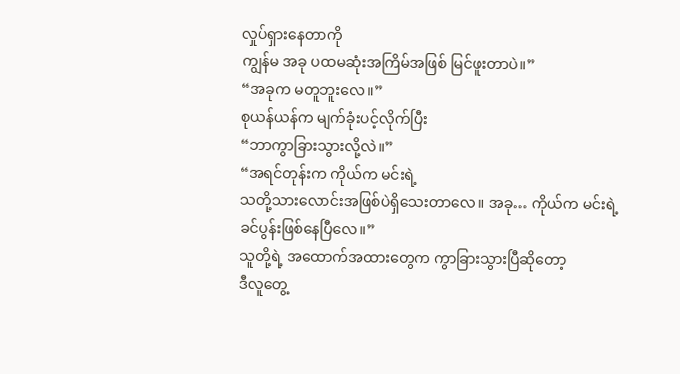လှုပ်ရှားနေတာကို
ကျွန်မ အခု ပထမဆုံးအကြိမ်အဖြစ် မြင်ဖူးတာပဲ။”
“အခုက မတူဘူးလေ။”
စုယန်ယန်က မျက်ခုံးပင့်လိုက်ပြီး
“ဘာကွာခြားသွားလို့လဲ။”
“အရင်တုန်းက ကိုယ်က မင်းရဲ့
သတို့သားလောင်းအဖြစ်ပဲရှိသေးတာလေ။ အခု… ကိုယ်က မင်းရဲ့ ခင်ပွန်းဖြစ်နေပြီလေ။”
သူတို့ရဲ့ အထောက်အထားတွေက ကွာခြားသွားပြီဆိုတော့
ဒီလူတွေ့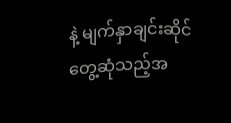နဲ့ မျက်နှာချင်းဆိုင် တွေ့ဆုံသည့်အ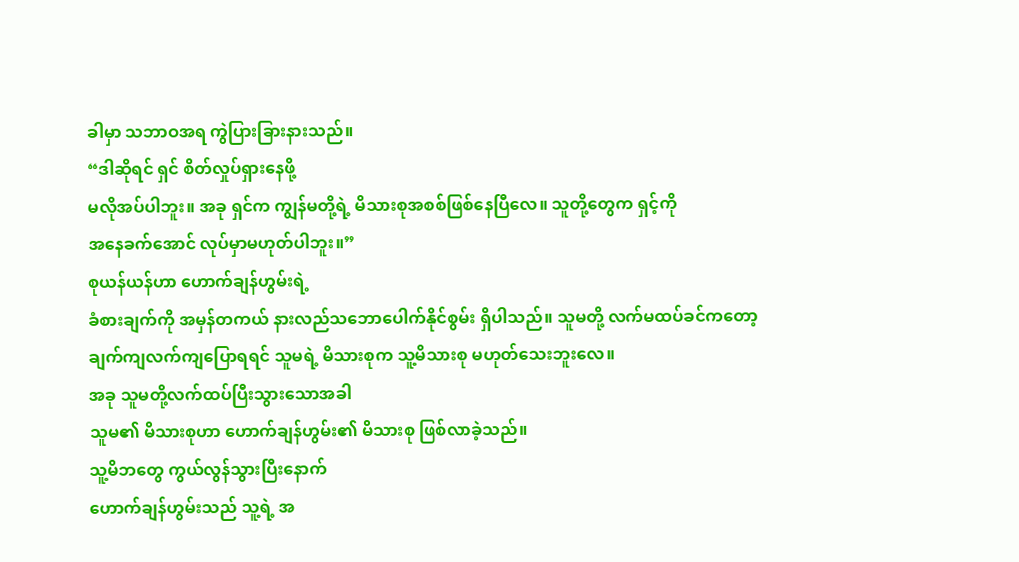ခါမှာ သဘာဝအရ ကွဲပြားခြားနားသည်။
“ဒါဆိုရင် ရှင် စိတ်လှုပ်ရှားနေဖို့
မလိုအပ်ပါဘူး။ အခု ရှင်က ကျွန်မတို့ရဲ့ မိသားစုအစစ်ဖြစ်နေပြီလေ။ သူတို့တွေက ရှင့်ကို
အနေခက်အောင် လုပ်မှာမဟုတ်ပါဘူး။”
စုယန်ယန်ဟာ ဟောက်ချန်ဟွမ်းရဲ့
ခံစားချက်ကို အမှန်တကယ် နားလည်သဘောပေါက်နိုင်စွမ်း ရှိပါသည်။ သူမတို့ လက်မထပ်ခင်ကတော့
ချက်ကျလက်ကျပြောရရင် သူမရဲ့ မိသားစုက သူ့မိသားစု မဟုတ်သေးဘူးလေ။
အခု သူမတို့လက်ထပ်ပြီးသွားသောအခါ
သူမ၏ မိသားစုဟာ ဟောက်ချန်ဟွမ်း၏ မိသားစု ဖြစ်လာခဲ့သည်။
သူ့မိဘတွေ ကွယ်လွန်သွားပြီးနောက်
ဟောက်ချန်ဟွမ်းသည် သူ့ရဲ့ အ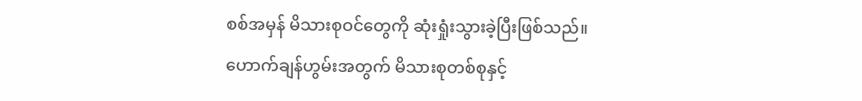စစ်အမှန် မိသားစုဝင်တွေကို ဆုံးရှုံးသွားခဲ့ပြီးဖြစ်သည်။
ဟောက်ချန်ဟွမ်းအတွက် မိသားစုတစ်စုနှင့်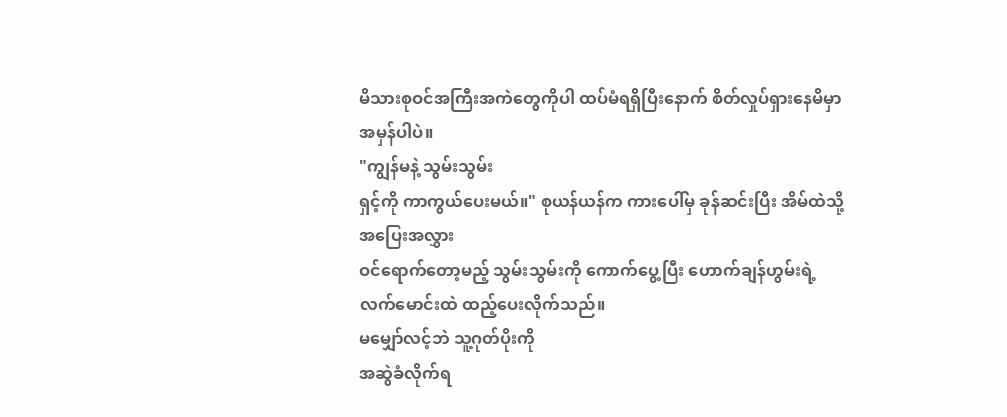မိသားစုဝင်အကြီးအကဲတွေကိုပါ ထပ်မံရရှိပြီးနောက် စိတ်လှုပ်ရှားနေမိမှာ အမှန်ပါပဲ။
"ကျွန်မနဲ့ သွမ်းသွမ်း
ရှင့်ကို ကာကွယ်ပေးမယ်။" စုယန်ယန်က ကားပေါ်မှ ခုန်ဆင်းပြီး အိမ်ထဲသို့ အပြေးအလွှား
ဝင်ရောက်တော့မည့် သွမ်းသွမ်းကို ကောက်ပွေ့ပြီး ဟောက်ချန်ဟွမ်းရဲ့ လက်မောင်းထဲ ထည့်ပေးလိုက်သည်။
မမျှော်လင့်ဘဲ သူ့ဂုတ်ပိုးကို
အဆွဲခံလိုက်ရ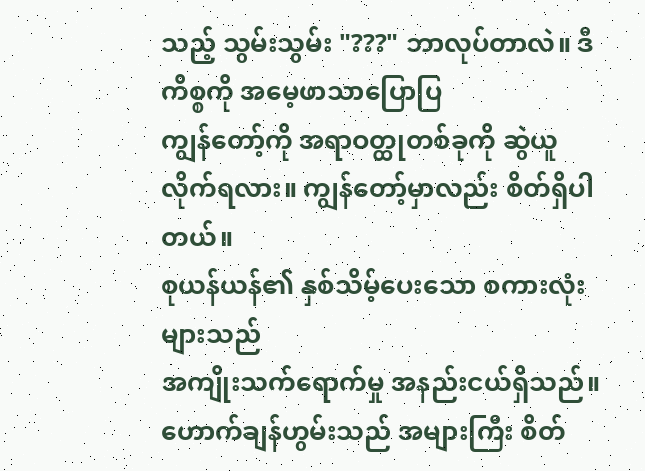သည့် သွမ်းသွမ်း "???" ဘာလုပ်တာလဲ။ ဒီကိစ္စကို အမေ့ဖာသာပြောပြ
ကျွန်တော့်ကို အရာဝတ္ထုတစ်ခုကို ဆွဲယူလိုက်ရလား။ ကျွန်တော့်မှာလည်း စိတ်ရှိပါတယ်။
စုယန်ယန်၏ နှစ်သိမ့်ပေးသော စကားလုံးများသည်
အကျိုးသက်ရောက်မှု အနည်းငယ်ရှိသည်။ ဟောက်ချန်ဟွမ်းသည် အများကြီး စိတ်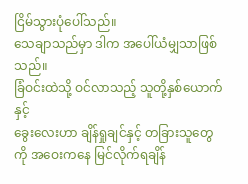ငြိမ်သွားပုံပေါ်သည်။
သေချာသည်မှာ ဒါက အပေါ်ယံမျှသာဖြစ်သည်။
ခြံဝင်းထဲသို့ ဝင်လာသည့် သူတို့နှစ်ယောက်နှင့်
ခွေးလေးဟာ ချိန်ရှုချင်နှင့် တခြားသူတွေကို အဝေးကနေ မြင်လိုက်ရချိန်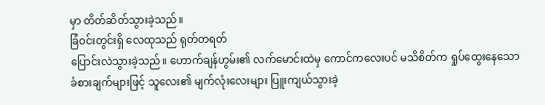မှာ တိတ်ဆိတ်သွားခဲ့သည်။
ခြံဝင်းတွင်းရှိ လေထုသည် ရုတ်တရတ်
ပြောင်းလဲသွားခဲ့သည်။ ဟောက်ချန်ဟွမ်း၏ လက်မောင်းထဲမှ ကောင်ကလေးပင် မသိစိတ်က ရှုပ်ထွေးနေသော
ခံစားချက်များဖြင့် သူလေး၏ မျက်လုံးလေးများ ပြူးကျယ်သွားခဲ့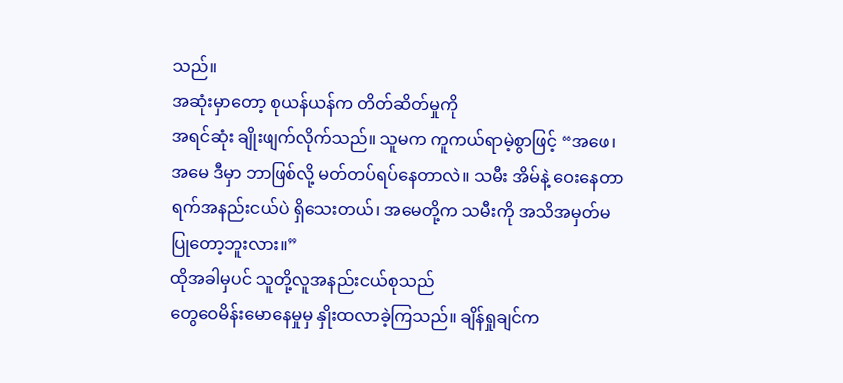သည်။
အဆုံးမှာတော့ စုယန်ယန်က တိတ်ဆိတ်မှုကို
အရင်ဆုံး ချိုးဖျက်လိုက်သည်။ သူမက ကူကယ်ရာမဲ့စွာဖြင့် “အဖေ၊ အမေ ဒီမှာ ဘာဖြစ်လို့ မတ်တပ်ရပ်နေတာလဲ။ သမီး အိမ်နဲ့ ဝေးနေတာ
ရက်အနည်းငယ်ပဲ ရှိသေးတယ်၊ အမေတို့က သမီးကို အသိအမှတ်မပြုတော့ဘူးလား။”
ထိုအခါမှပင် သူတို့လူအနည်းငယ်စုသည်
တွေဝေမိန်းမောနေမှုမှ နှိုးထလာခဲ့ကြသည်။ ချိန်ရှုချင်က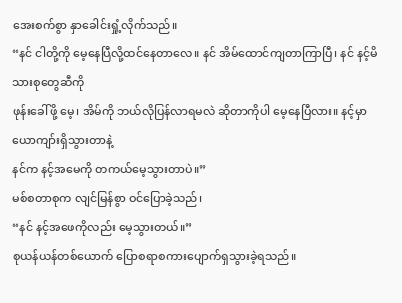အေးစက်စွာ နှာခေါင်းရှုံ့လိုက်သည်။
“နင် ငါတို့ကို မေ့နေပြီလို့ထင်နေတာလေ။ နင် အိမ်ထောင်ကျတာကြာပြီ၊ နင် နင့်မိသားစုတွေဆီကို
ဖုန်းခေါ်ဖို့ မေ့၊ အိမ်ကို ဘယ်လိုပြန်လာရမလဲ ဆိုတာကိုပါ မေ့နေပြီလား။ နင့်မှာ ယောကျာ်းရှိသွားတာနဲ့
နင်က နင့်အမေကို တကယ်မေ့သွားတာပဲ။”
မစ်စတာစုက လျင်မြန်စွာ ဝင်ပြောခဲ့သည်၊
“နင် နင့်အဖေကိုလည်း မေ့သွားတယ်။”
စုယန်ယန်တစ်ယောက် ပြောစရာစကားပျောက်ရှသွားခဲ့ရသည်။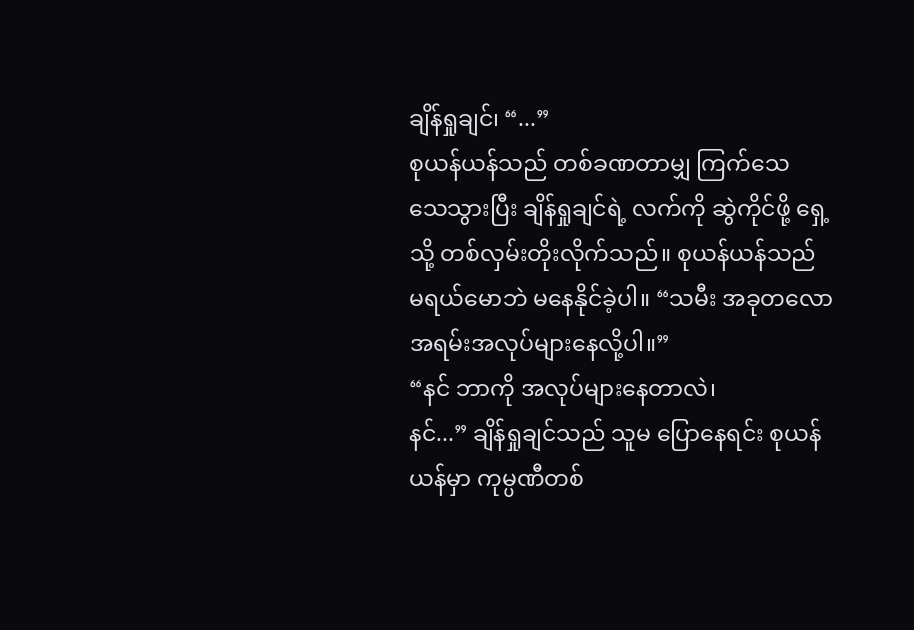ချိန်ရှုချင်၊ “...”
စုယန်ယန်သည် တစ်ခဏတာမျှ ကြက်သေ
သေသွားပြီး ချိန်ရှုချင်ရဲ့ လက်ကို ဆွဲကိုင်ဖို့ ရှေ့သို့ တစ်လှမ်းတိုးလိုက်သည်။ စုယန်ယန်သည်
မရယ်မောဘဲ မနေနိုင်ခဲ့ပါ။ “သမီး အခုတလော အရမ်းအလုပ်များနေလို့ပါ။”
“နင် ဘာကို အလုပ်များနေတာလဲ၊
နင်...” ချိန်ရှုချင်သည် သူမ ပြောနေရင်း စုယန်ယန်မှာ ကုမ္ပဏီတစ်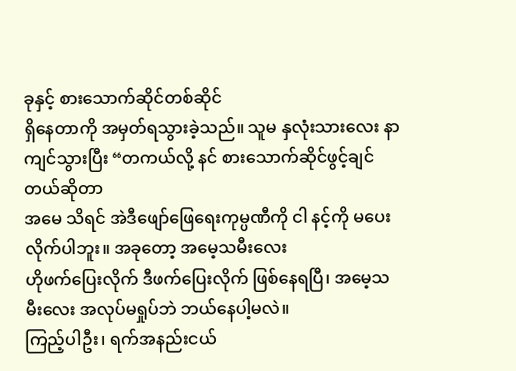ခုနှင့် စားသောက်ဆိုင်တစ်ဆိုင်
ရှိနေတာကို အမှတ်ရသွားခဲ့သည်။ သူမ နှလုံးသားလေး နာကျင်သွားပြီး “တကယ်လို့ နင် စားသောက်ဆိုင်ဖွင့်ချင်တယ်ဆိုတာ
အမေ သိရင် အဲဒီဖျော်ဖြေရေးကုမ္ပဏီကို ငါ နင့်ကို မပေးလိုက်ပါဘူး။ အခုတော့ အမေ့သမီးလေး
ဟိုဖက်ပြေးလိုက် ဒီဖက်ပြေးလိုက် ဖြစ်နေရပြီ၊ အမေ့သမီးလေး အလုပ်မရှုပ်ဘဲ ဘယ်နေပါ့မလဲ။
ကြည့်ပါဦး၊ ရက်အနည်းငယ်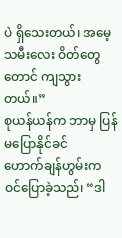ပဲ ရှိသေးတယ်၊ အမေ့သမီးလေး ဝိတ်တွေတောင် ကျသွားတယ်။”
စုယန်ယန်က ဘာမှ ပြန်မပြောနိုင်ခင်
ဟောက်ချန်ဟွမ်းက ဝင်ပြောခဲ့သည်၊ “ဒါ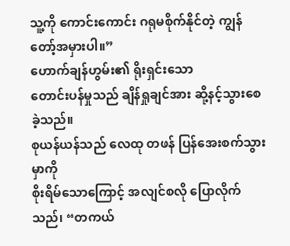သူ့ကို ကောင်းကောင်း ဂရုမစိုက်နိုင်တဲ့ ကျွန်တော့်အမှားပါ။”
ဟောက်ချန်ဟွမ်း၏ ရိုးရှင်းသော
တောင်းပန်မှုသည် ချိန်ရှုချင်အား ဆို့နင့်သွားစေခဲ့သည်။
စုယန်ယန်သည် လေထု တဖန် ပြန်အေးစက်သွားမှာကို
စိုးရိမ်သောကြောင့် အလျင်စလို ပြောလိုက်သည်၊ “တကယ်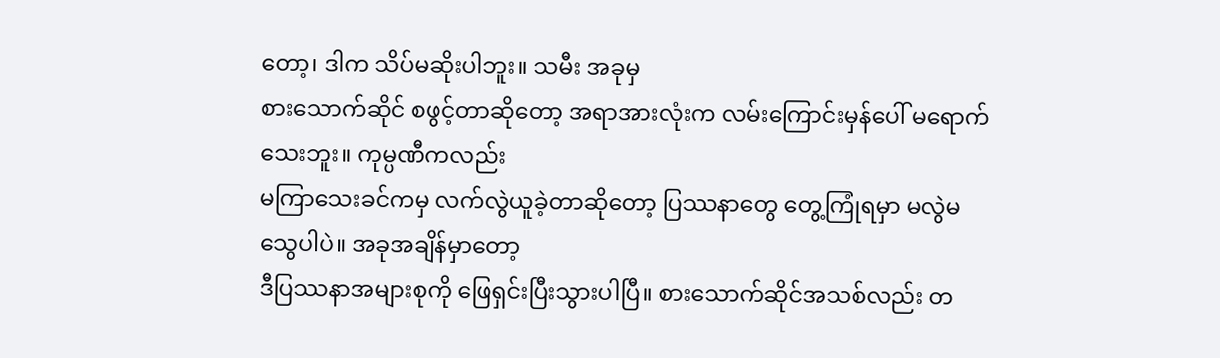တော့၊ ဒါက သိပ်မဆိုးပါဘူး။ သမီး အခုမှ
စားသောက်ဆိုင် စဖွင့်တာဆိုတော့ အရာအားလုံးက လမ်းကြောင်းမှန်ပေါ် မရောက်သေးဘူး။ ကုမ္ပဏီကလည်း
မကြာသေးခင်ကမှ လက်လွဲယူခဲ့တာဆိုတော့ ပြဿနာတွေ တွေ့ကြုံရမှာ မလွဲမသွေပါပဲ။ အခုအချိန်မှာတော့
ဒီပြဿနာအများစုကို ဖြေရှင်းပြီးသွားပါပြီ။ စားသောက်ဆိုင်အသစ်လည်း တ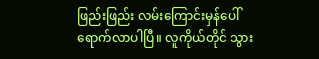ဖြည်းဖြည်း လမ်းကြောင်းမှန်ပေါ်
ရောက်လာပါပြီ။ လူကိုယ်တိုင် သွား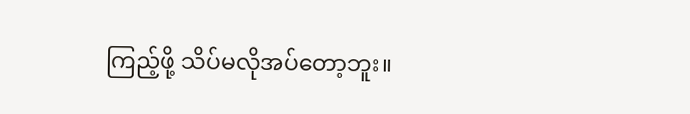ကြည့်ဖို့ သိပ်မလိုအပ်တော့ဘူး။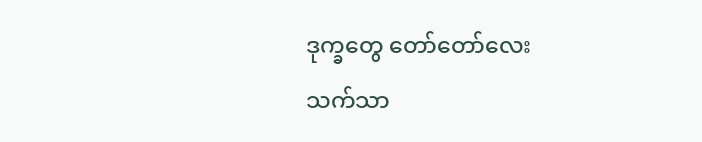ဒုက္ခတွေ တော်တော်လေး
သက်သာ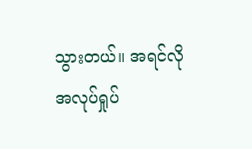သွားတယ်။ အရင်လို အလုပ်ရှုပ်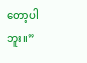တော့ပါဘူး။”